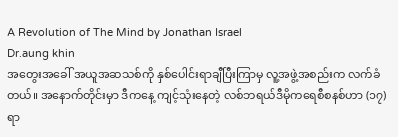A Revolution of The Mind by Jonathan Israel
Dr.aung khin
အတွေးအခေါ် အယူအဆသစ်ကို နှစ်ပေါင်းရာချီပြီးကြာမှ လူ့အဖွဲ့အစည်းက လက်ခံတယ်။ အနောက်တိုင်းမှာ ဒီကနေ့ ကျင့်သုံးနေတဲ့ လစ်ဘရယ်ဒီမိုကရေစီစနစ်ဟာ (၁၇) ရာ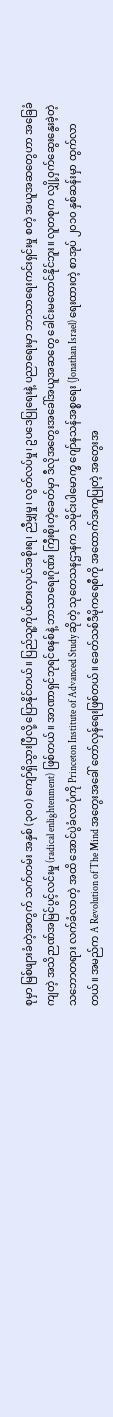စုမှာ မြစ်ဖျားခံတဲ့အတွက် သက်တမ်း အနှစ် (၃၀၀) ကျော်ရှိသွားပြီလို့ ပြောနိုင်တယ်။ ပြည်သူ့ကိုယ်စားလှယ်အစိုးရ၊ ညီမျှမှု၊ လွတ်လပ်မှု၊ ဥပဒေပြုရေးနဲ့ ပညာရေးမှာ ဘာသာရေးကင်းရှင်းမှု စတဲ့ အယူအဆတွေဟာ အခြေခံကျတဲ့ အသိဉာဏ်အမြင်ပွင့်လင်းမှု (radical enlightenment) ဖြစ်တယ်။ အာဏာရှင်ဘုရင်စနစ်နဲ့ ဘာသာရေးဂိုဏ်း ကြီးစိုးတဲ့ခေတ်မှာ ဒီလိုအတွေးအခေါ်အယူအဆတွေ ခေါင်းမထောင်နိုင်ဘူး။ လူတစုက လျှို့ဝှက်ဆွေးနွေးခဲ့တဲ့ သဘောတရား လက်ခံလာတဲ့ အထိ အောင်ပွဲခံလာပုံကို Princeton Institute of Advanced Study ဆိုတဲ့ သုတေသနဌာနက သမိုင်းပါမောက္ခ ဂျော်နသန်အစ္စရေး (Jonathan Israel) ရေးထားတဲ့ စာအုပ် ၂၀၁၀ နှစ်ဆန်းမှာ ထွက်လာတယ်။ အမည်က A Revolution of The Mind အတွေးအခေါ် တော်လှန်ရေးဖြစ်တယ်။ ခေတ်သစ်ဒီမိုကရေစီကို အထောက်အကူပြုတဲ့ အတွေးအ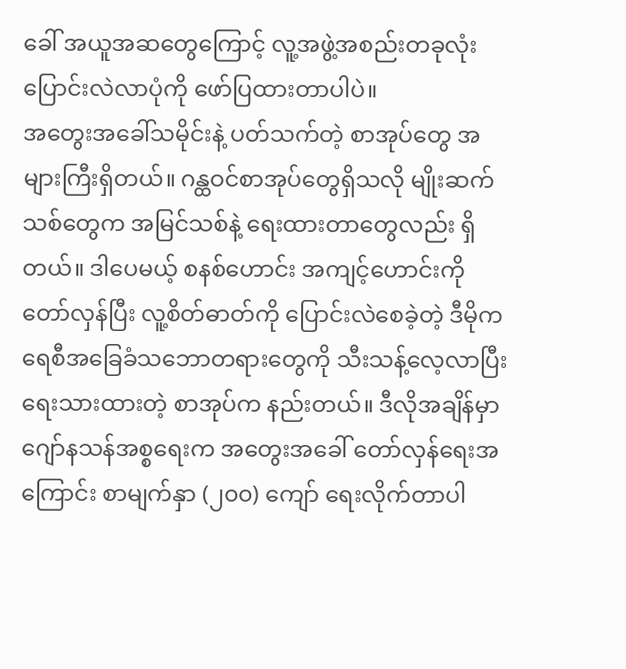ခေါ် အယူအဆတွေကြောင့် လူ့အဖွဲ့အစည်းတခုလုံး ပြောင်းလဲလာပုံကို ဖော်ပြထားတာပါပဲ။
အတွေးအခေါ်သမိုင်းနဲ့ ပတ်သက်တဲ့ စာအုပ်တွေ အများကြီးရှိတယ်။ ဂန္ထဝင်စာအုပ်တွေရှိသလို မျိုးဆက်သစ်တွေက အမြင်သစ်နဲ့ ရေးထားတာတွေလည်း ရှိတယ်။ ဒါပေမယ့် စနစ်ဟောင်း အကျင့်ဟောင်းကို တော်လှန်ပြီး လူ့စိတ်ဓာတ်ကို ပြောင်းလဲစေခဲ့တဲ့ ဒီမိုကရေစီအခြေခံသဘောတရားတွေကို သီးသန့်လေ့လာပြီး ရေးသားထားတဲ့ စာအုပ်က နည်းတယ်။ ဒီလိုအချိန်မှာ ဂျော်နသန်အစ္စရေးက အတွေးအခေါ် တော်လှန်ရေးအကြောင်း စာမျက်နှာ (၂၀၀) ကျော် ရေးလိုက်တာပါ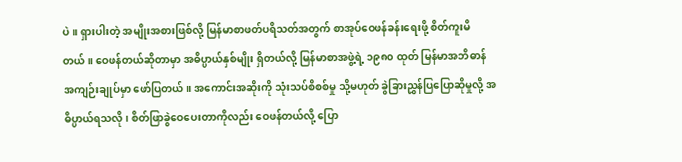ပဲ။ ရှားပါးတဲ့ အမျိုးအစားဖြစ်လို့ မြန်မာစာဖတ်ပရိသတ်အတွက် စာအုပ်ဝေဖန်ခန်းရေးဖို့ စိတ်ကူးမိတယ်။ ဝေဖန်တယ်ဆိုတာမှာ အဓိပ္ပာယ်နှစ်မျိုး ရှိတယ်လို့ မြန်မာစာအဖွဲ့ရဲ့ ၁၉၈၀ ထုတ် မြန်မာအဘိဓာန်အကျဉ်းချုပ်မှာ ဖော်ပြတယ်။ အကောင်းအဆိုးကို သုံးသပ်စိစစ်မှု သို့မဟုတ် ခွဲခြားညွှန်ပြပြောဆိုမှုလို့ အဓိပ္ပာယ်ရသလို၊ စိတ်ဖြာခွဲဝေပေးတာကိုလည်း ဝေဖန်တယ်လို့ ပြော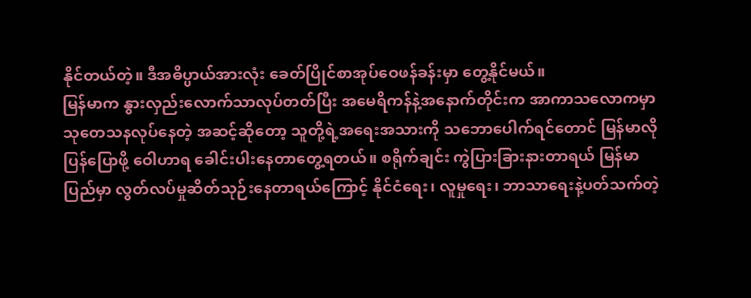နိုင်တယ်တဲ့။ ဒီအဓိပ္ပာယ်အားလုံး ခေတ်ပြိုင်စာအုပ်ဝေဖန်ခန်းမှာ တွေ့နိုင်မယ်။
မြန်မာက နွားလှည်းလောက်သာလုပ်တတ်ပြီး အမေရိကန်နဲ့အနောက်တိုင်းက အာကာသလောကမှာ သုတေသနလုပ်နေတဲ့ အဆင့်ဆိုတော့ သူတို့ရဲ့အရေးအသားကို သဘောပေါက်ရင်တောင် မြန်မာလိုပြန်ပြောဖို့ ဝေါဟာရ ခေါင်းပါးနေတာတွေ့ရတယ်။ စရိုက်ချင်း ကွဲပြားခြားနားတာရယ် မြန်မာပြည်မှာ လွတ်လပ်မှုဆိတ်သုဉ်းနေတာရယ်ကြောင့် နိုင်ငံရေး၊ လူမှုရေး၊ ဘာသာရေးနဲ့ပတ်သက်တဲ့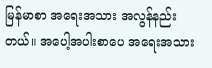မြန်မာစာ အရေးအသား အလွန်နည်းတယ်။ အပေါ့အပါးစာပေ အရေးအသား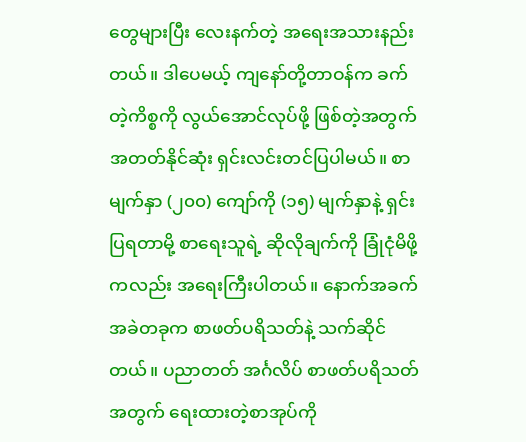တွေများပြီး လေးနက်တဲ့ အရေးအသားနည်းတယ်။ ဒါပေမယ့် ကျနော်တို့တာဝန်က ခက်တဲ့ကိစ္စကို လွယ်အောင်လုပ်ဖို့ ဖြစ်တဲ့အတွက် အတတ်နိုင်ဆုံး ရှင်းလင်းတင်ပြပါမယ်။ စာမျက်နှာ (၂၀၀) ကျော်ကို (၁၅) မျက်နှာနဲ့ ရှင်းပြရတာမို့ စာရေးသူရဲ့ ဆိုလိုချက်ကို ခြုံငုံမိဖို့ကလည်း အရေးကြီးပါတယ်။ နောက်အခက်အခဲတခုက စာဖတ်ပရိသတ်နဲ့ သက်ဆိုင်တယ်။ ပညာတတ် အင်္ဂလိပ် စာဖတ်ပရိသတ်အတွက် ရေးထားတဲ့စာအုပ်ကို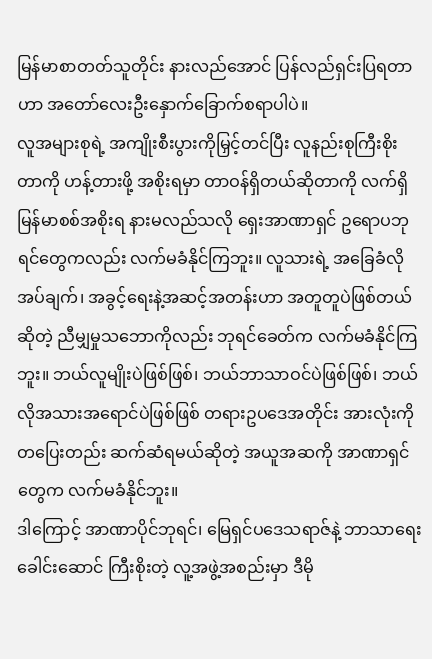မြန်မာစာတတ်သူတိုင်း နားလည်အောင် ပြန်လည်ရှင်းပြရတာဟာ အတော်လေးဦးနှောက်ခြောက်စရာပါပဲ။
လူအများစုရဲ့ အကျိုးစီးပွားကိုမြှင့်တင်ပြီး လူနည်းစုကြီးစိုးတာကို ဟန့်တားဖို့ အစိုးရမှာ တာဝန်ရှိတယ်ဆိုတာကို လက်ရှိမြန်မာစစ်အစိုးရ နားမလည်သလို ရှေးအာဏာရှင် ဥရောပဘုရင်တွေကလည်း လက်မခံနိုင်ကြဘူး။ လူသားရဲ့ အခြေခံလိုအပ်ချက်၊ အခွင့်ရေးနဲ့အဆင့်အတန်းဟာ အတူတူပဲဖြစ်တယ်ဆိုတဲ့ ညီမျှမှုသဘောကိုလည်း ဘုရင်ခေတ်က လက်မခံနိုင်ကြဘူး။ ဘယ်လူမျိုးပဲဖြစ်ဖြစ်၊ ဘယ်ဘာသာဝင်ပဲဖြစ်ဖြစ်၊ ဘယ်လိုအသားအရောင်ပဲဖြစ်ဖြစ် တရားဥပဒေအတိုင်း အားလုံးကို တပြေးတည်း ဆက်ဆံရမယ်ဆိုတဲ့ အယူအဆကို အာဏာရှင်တွေက လက်မခံနိုင်ဘူး။
ဒါကြောင့် အာဏာပိုင်ဘုရင်၊ မြေရှင်ပဒေသရာဇ်နဲ့ ဘာသာရေးခေါင်းဆောင် ကြီးစိုးတဲ့ လူ့အဖွဲ့အစည်းမှာ ဒီမို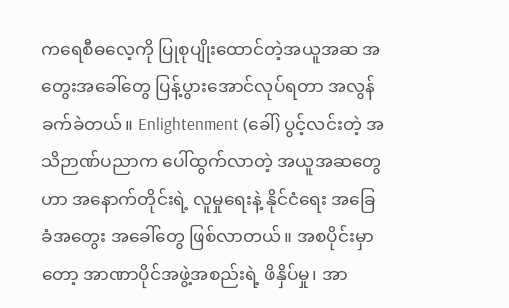ကရေစီဓလေ့ကို ပြုစုပျိုးထောင်တဲ့အယူအဆ အတွေးအခေါ်တွေ ပြန့်ပွားအောင်လုပ်ရတာ အလွန်ခက်ခဲတယ်။ Enlightenment (ခေါ်) ပွင့်လင်းတဲ့ အသိဉာဏ်ပညာက ပေါ်ထွက်လာတဲ့ အယူအဆတွေဟာ အနောက်တိုင်းရဲ့ လူမှုရေးနဲ့ နိုင်ငံရေး အခြေခံအတွေး အခေါ်တွေ ဖြစ်လာတယ်။ အစပိုင်းမှာတော့ အာဏာပိုင်အဖွဲ့အစည်းရဲ့ ဖိနှိပ်မှု၊ အာ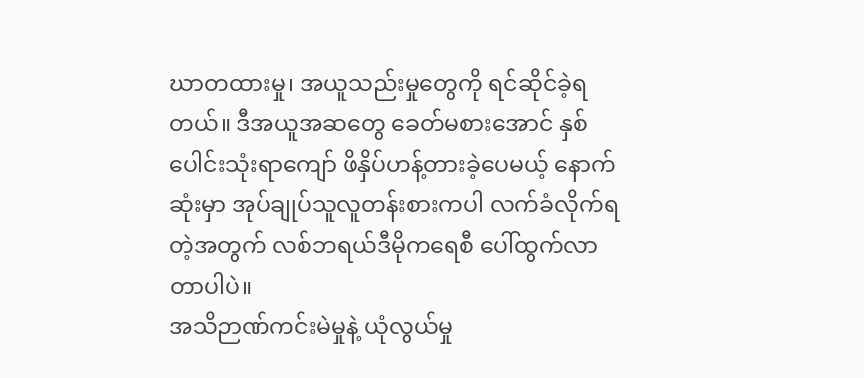ဃာတထားမှု၊ အယူသည်းမှုတွေကို ရင်ဆိုင်ခဲ့ရတယ်။ ဒီအယူအဆတွေ ခေတ်မစားအောင် နှစ်ပေါင်းသုံးရာကျော် ဖိနှိပ်ဟန့်တားခဲ့ပေမယ့် နောက်ဆုံးမှာ အုပ်ချုပ်သူလူတန်းစားကပါ လက်ခံလိုက်ရတဲ့အတွက် လစ်ဘရယ်ဒီမိုကရေစီ ပေါ်ထွက်လာတာပါပဲ။
အသိဉာဏ်ကင်းမဲမှုနဲ့ ယုံလွယ်မှု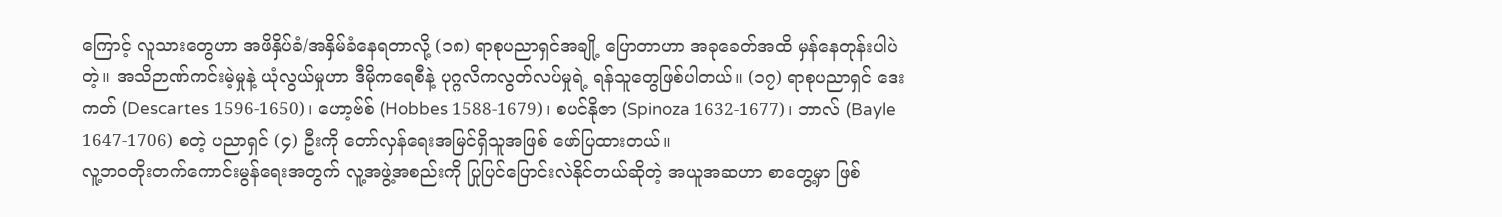ကြောင့် လူသားတွေဟာ အဖိနှိပ်ခံ/အနှိမ်ခံနေရတာလို့ (၁၈) ရာစုပညာရှင်အချို့ ပြောတာဟာ အခုခေတ်အထိ မှန်နေတုန်းပါပဲတဲ့။ အသိဉာဏ်ကင်းမဲ့မှုနဲ့ ယုံလွယ်မှုဟာ ဒီမိုကရေစီနဲ့ ပုဂ္ဂလိကလွတ်လပ်မှုရဲ့ ရန်သူတွေဖြစ်ပါတယ်။ (၁၇) ရာစုပညာရှင် ဒေးကတ် (Descartes 1596-1650)၊ ဟော့ဗ်စ် (Hobbes 1588-1679)၊ စပင်နိုဇာ (Spinoza 1632-1677)၊ ဘာလ် (Bayle 1647-1706) စတဲ့ ပညာရှင် (၄) ဦးကို တော်လှန်ရေးအမြင်ရှိသူအဖြစ် ဖော်ပြထားတယ်။
လူ့ဘဝတိုးတက်ကောင်းမွန်ရေးအတွက် လူ့အဖွဲ့အစည်းကို ပြုပြင်ပြောင်းလဲနိုင်တယ်ဆိုတဲ့ အယူအဆဟာ စာတွေ့မှာ ဖြစ်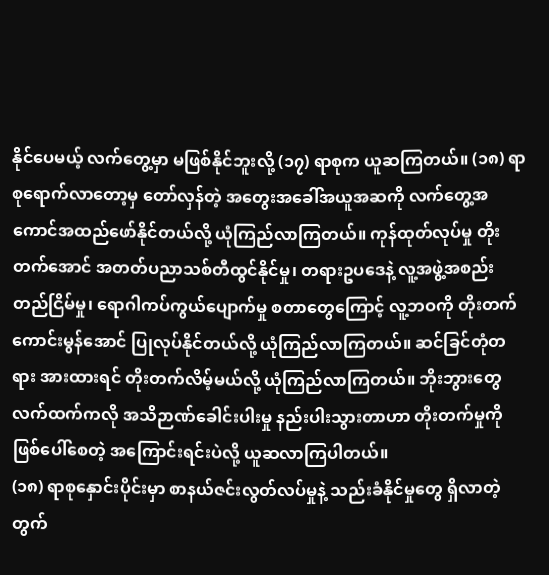နိုင်ပေမယ့် လက်တွေ့မှာ မဖြစ်နိုင်ဘူးလို့ (၁၇) ရာစုက ယူဆကြတယ်။ (၁၈) ရာစုရောက်လာတော့မှ တော်လှန်တဲ့ အတွေးအခေါ်အယူအဆကို လက်တွေ့အကောင်အထည်ဖော်နိုင်တယ်လို့ ယုံကြည်လာကြတယ်။ ကုန်ထုတ်လုပ်မှု တိုးတက်အောင် အတတ်ပညာသစ်တီထွင်နိုင်မှု၊ တရားဥပဒေနဲ့ လူ့အဖွဲ့အစည်းတည်ငြိမ်မှု၊ ရောဂါကပ်ကွယ်ပျောက်မှု စတာတွေကြောင့် လူ့ဘဝကို တိုးတက်ကောင်းမွန်အောင် ပြုလုပ်နိုင်တယ်လို့ ယုံကြည်လာကြတယ်။ ဆင်ခြင်တုံတရား အားထားရင် တိုးတက်လိမ့်မယ်လို့ ယုံကြည်လာကြတယ်။ ဘိုးဘွားတွေ လက်ထက်ကလို အသိဉာဏ်ခေါင်းပါးမှု နည်းပါးသွားတာဟာ တိုးတက်မှုကို ဖြစ်ပေါ်စေတဲ့ အကြောင်းရင်းပဲလို့ ယူဆလာကြပါတယ်။
(၁၈) ရာစုနှောင်းပိုင်းမှာ စာနယ်ဇင်းလွတ်လပ်မှုနဲ့ သည်းခံနိုင်မှုတွေ ရှိလာတဲ့တွက်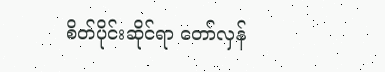စိတ်ပိုင်းဆိုင်ရာ တော်လှန်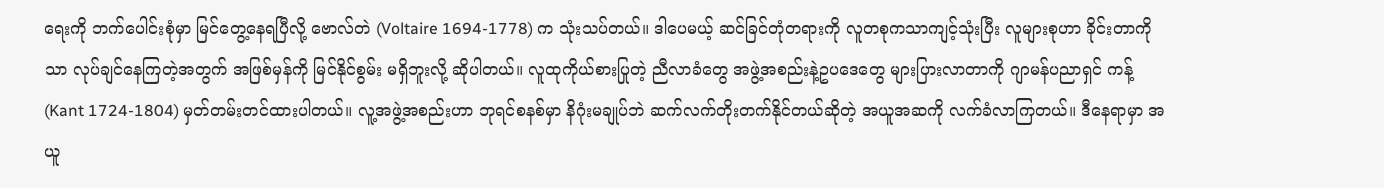ရေးကို ဘက်ပေါင်းစုံမှာ မြင်တွေ့နေရပြီလို့ ဗောလ်တဲ (Voltaire 1694-1778) က သုံးသပ်တယ်။ ဒါပေမယ့် ဆင်ခြင်တုံတရားကို လူတစုကသာကျင့်သုံးပြီး လူများစုဟာ ခိုင်းတာကိုသာ လုပ်ချင်နေကြတဲ့အတွက် အဖြစ်မှန်ကို မြင်နိုင်စွမ်း မရှိဘူးလို့ ဆိုပါတယ်။ လူထုကိုယ်စားပြုတဲ့ ညီလာခံတွေ အဖွဲ့အစည်းနဲ့ဥပဒေတွေ များပြားလာတာကို ဂျာမန်ပညာရှင် ကန့် (Kant 1724-1804) မှတ်တမ်းတင်ထားပါတယ်။ လူ့အဖွဲ့အစည်းဟာ ဘုရင်စနစ်မှာ နိဂုံးမချုပ်ဘဲ ဆက်လက်တိုးတက်နိုင်တယ်ဆိုတဲ့ အယူအဆကို လက်ခံလာကြတယ်။ ဒီနေရာမှာ အယူ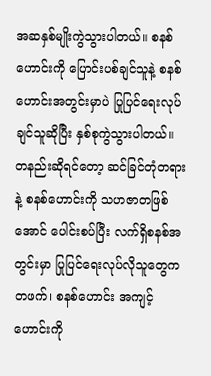အဆနှစ်မျိုးကွဲသွားပါတယ်။ စနစ်ဟောင်းကို ပြောင်းပစ်ချင်သူနဲ့ စနစ်ဟောင်းအတွင်းမှာပဲ ပြုပြင်ရေးလုပ်ချင်သူဆိုပြီး နှစ်စုကွဲသွားပါတယ်။
တနည်းဆိုရင်တော့ ဆင်ခြင်တုံတရားနဲ့ စနစ်ဟောင်းကို သဟဇာတဖြစ်အောင် ပေါင်းစပ်ပြီး လက်ရှိစနစ်အတွင်းမှာ ပြုပြင်ရေးလုပ်လိုသူတွေကတဖက်၊ စနစ်ဟောင်း အကျင့်ဟောင်းကို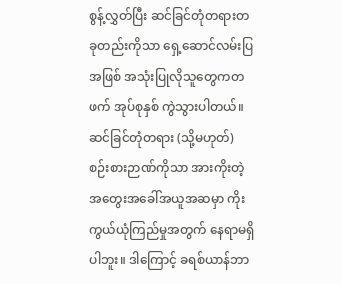စွန့်လွှတ်ပြီး ဆင်ခြင်တုံတရားတခုတည်းကိုသာ ရှေ့ဆောင်လမ်းပြအဖြစ် အသုံးပြုလိုသူတွေကတဖက် အုပ်စုနှစ် ကွဲသွားပါတယ်။ ဆင်ခြင်တုံတရား (သို့မဟုတ်) စဉ်းစားဉာဏ်ကိုသာ အားကိုးတဲ့ အတွေးအခေါ်အယူအဆမှာ ကိုးကွယ်ယုံကြည်မှုအတွက် နေရာမရှိပါဘူး။ ဒါကြောင့် ခရစ်ယာန်ဘာ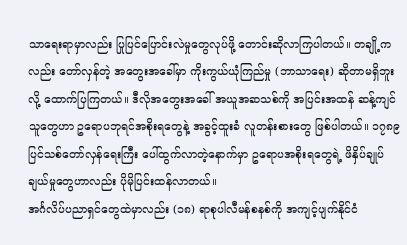သာရေးရာမှာလည်း ပြုပြင်ပြောင်းလဲမှုတွေလုပ်ဖို့ တောင်းဆိုလာကြပါတယ်။ တချို့ကလည်း တော်လှန်တဲ့ အတွေးအခေါ်မှာ ကိုးကွယ်ယုံကြည်မှု (ဘာသာရေး) ဆိုတာမရှိဘူးလို့ ထောက်ပြကြတယ်။ ဒီလိုအတွေးအခေါ် အယူအဆသစ်ကို အပြင်းအထန် ဆန့်ကျင်သူတွေဟာ ဥရောပဘုရင်အစိုးရတွေနဲ့ အခွင့်ထူးခံ လူတန်းစားတွေ ဖြစ်ပါတယ်။ ၁၇၈၉ ပြင်သစ်တော်လှန်ရေးကြီး ပေါ်ထွက်လာတဲ့နောက်မှာ ဥရောပအစိုးရတွေရဲ့ ဖိနှိပ်ချုပ်ချယ်မှုတွေဟာလည်း ပိုမိုပြင်းထန်လာတယ်။
အင်္ဂလိပ်ပညာရှင်တွေထဲမှာလည်း (၁၈) ရာစုပါလီမန်စနစ်ကို အကျင့်ပျက်နိုင်ငံ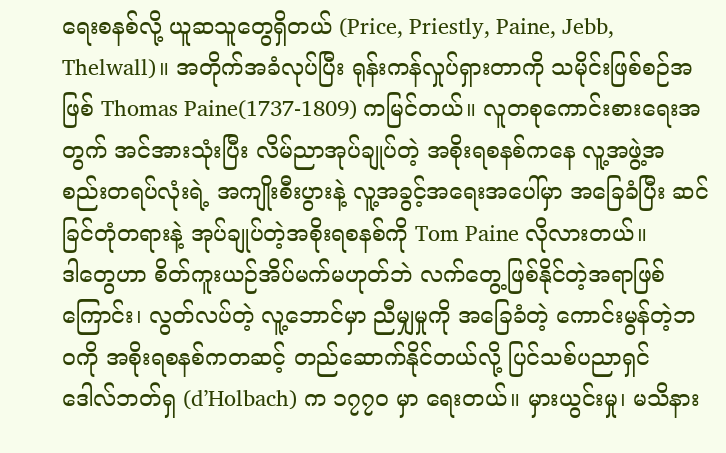ရေးစနစ်လို့ ယူဆသူတွေရှိတယ် (Price, Priestly, Paine, Jebb, Thelwall)။ အတိုက်အခံလုပ်ပြီး ရုန်းကန်လှုပ်ရှားတာကို သမိုင်းဖြစ်စဉ်အဖြစ် Thomas Paine(1737-1809) ကမြင်တယ်။ လူတစုကောင်းစားရေးအတွက် အင်အားသုံးပြီး လိမ်ညာအုပ်ချုပ်တဲ့ အစိုးရစနစ်ကနေ လူ့အဖွဲ့အစည်းတရပ်လုံးရဲ့ အကျိုးစီးပွားနဲ့ လူ့အခွင့်အရေးအပေါ်မှာ အခြေခံပြီး ဆင်ခြင်တုံတရားနဲ့ အုပ်ချုပ်တဲ့အစိုးရစနစ်ကို Tom Paine လိုလားတယ်။
ဒါတွေဟာ စိတ်ကူးယဉ်အိပ်မက်မဟုတ်ဘဲ လက်တွေ့ဖြစ်နိုင်တဲ့အရာဖြစ်ကြောင်း၊ လွတ်လပ်တဲ့ လူ့ဘောင်မှာ ညီမျှမှုကို အခြေခံတဲ့ ကောင်းမွန်တဲ့ဘဝကို အစိုးရစနစ်ကတဆင့် တည်ဆောက်နိုင်တယ်လို့ ပြင်သစ်ပညာရှင် ဒေါလ်ဘတ်ရှ (d’Holbach) က ၁၇၇၀ မှာ ရေးတယ်။ မှားယွင်းမှု၊ မသိနား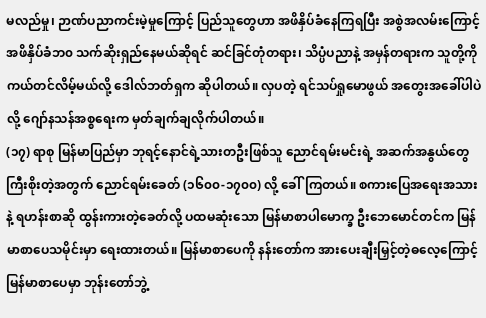မလည်မှု၊ ဉာဏ်ပညာကင်းမဲ့မှုကြောင့် ပြည်သူတွေဟာ အဖိနှိပ်ခံနေကြရပြီး အစွဲအလမ်းကြောင့် အဖိနှိပ်ခံဘ၀ သက်ဆိုးရှည်နေမယ်ဆိုရင် ဆင်ခြင်တုံတရား၊ သိပ္ပံပညာနဲ့ အမှန်တရားက သူတို့ကို ကယ်တင်လိမ့်မယ်လို့ ဒေါလ်ဘတ်ရှက ဆိုပါတယ်။ လှပတဲ့ ရင်သပ်ရှုမောဖွယ် အတွေးအခေါ်ပါပဲလို့ ဂျော်နသန်အစ္စရေးက မှတ်ချက်ချလိုက်ပါတယ်။
(၁၇) ရာစု မြန်မာပြည်မှာ ဘုရင့်နောင်ရဲ့သားတဦးဖြစ်သူ ညောင်ရမ်းမင်းရဲ့ အဆက်အနွယ်တွေ ကြီးစိုးတဲ့အတွက် ညောင်ရမ်းခေတ် (၁၆၀၀-၁၇၀၀) လို့ ခေါ်ကြတယ်။ စကားပြေအရေးအသားနဲ့ ရဟန်းစာဆို ထွန်းကားတဲ့ခေတ်လို့ ပထမဆုံးသော မြန်မာစာပါမောက္ခ ဦးဘေမောင်တင်က မြန်မာစာပေသမိုင်းမှာ ရေးထားတယ်။ မြန်မာစာပေကို နန်းတော်က အားပေးချီးမြှင့်တဲ့ဓလေ့ကြောင့် မြန်မာစာပေမှာ ဘုန်းတော်ဘွဲ့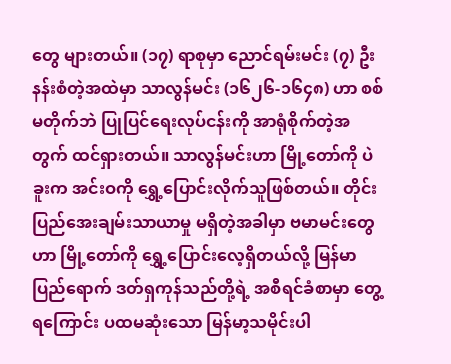တွေ များတယ်။ (၁၇) ရာစုမှာ ညောင်ရမ်းမင်း (၇) ဦး နန်းစံတဲ့အထဲမှာ သာလွန်မင်း (၁၆၂၆-၁၆၄၈) ဟာ စစ်မတိုက်ဘဲ ပြုပြင်ရေးလုပ်ငန်းကို အာရုံစိုက်တဲ့အတွက် ထင်ရှားတယ်။ သာလွန်မင်းဟာ မြို့တော်ကို ပဲခူးက အင်းဝကို ရွှေ့ပြောင်းလိုက်သူဖြစ်တယ်။ တိုင်းပြည်အေးချမ်းသာယာမှု မရှိတဲ့အခါမှာ ဗမာမင်းတွေဟာ မြို့တော်ကို ရွှေ့ပြောင်းလေ့ရှိတယ်လို့ မြန်မာပြည်ရောက် ဒတ်ရှကုန်သည်တို့ရဲ့ အစီရင်ခံစာမှာ တွေ့ရကြောင်း ပထမဆုံးသော မြန်မာ့သမိုင်းပါ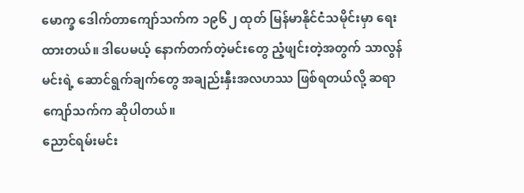မောက္ခ ဒေါက်တာကျော်သက်က ၁၉၆၂ ထုတ် မြန်မာနိုင်ငံသမိုင်းမှာ ရေးထားတယ်။ ဒါပေမယ့် နောက်တက်တဲ့မင်းတွေ ညံ့ဖျင်းတဲ့အတွက် သာလွန်မင်းရဲ့ ဆောင်ရွက်ချက်တွေ အချည်းနှီးအလဟဿ ဖြစ်ရတယ်လို့ ဆရာကျော်သက်က ဆိုပါတယ်။
ညောင်ရမ်းမင်း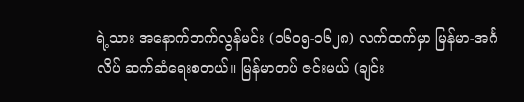ရဲ့သား အနောက်ဘက်လွန်မင်း (၁၆၀၅-၁၆၂၈) လက်ထက်မှာ မြန်မာ-အင်္ဂလိပ် ဆက်ဆံရေးစတယ်။ မြန်မာတပ် ဇင်းမယ် (ချင်း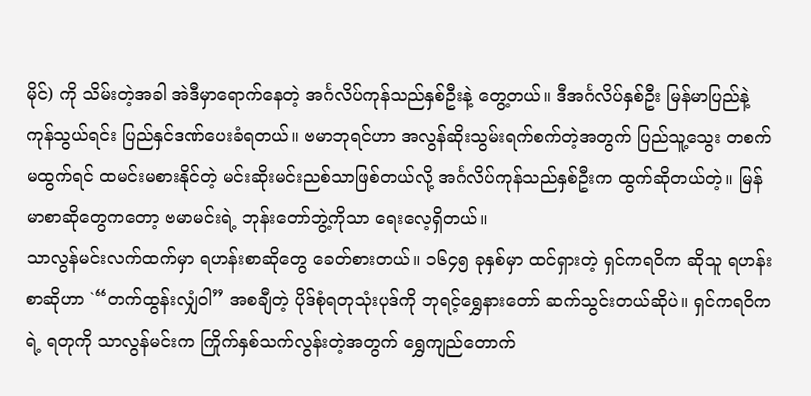မိုင်) ကို သိမ်းတဲ့အခါ အဲဒီမှာရောက်နေတဲ့ အင်္ဂလိပ်ကုန်သည်နှစ်ဦးနဲ့ တွေ့တယ်။ ဒီအင်္ဂလိပ်နှစ်ဦး မြန်မာပြည်နဲ့ ကုန်သွယ်ရင်း ပြည်နှင်ဒဏ်ပေးခံရတယ်။ ဗမာဘုရင်ဟာ အလွန်ဆိုးသွမ်းရက်စက်တဲ့အတွက် ပြည်သူ့သွေး တစက်မထွက်ရင် ထမင်းမစားနိုင်တဲ့ မင်းဆိုးမင်းညစ်သာဖြစ်တယ်လို့ အင်္ဂလိပ်ကုန်သည်နှစ်ဦးက ထွက်ဆိုတယ်တဲ့။ မြန်မာစာဆိုတွေကတော့ ဗမာမင်းရဲ့ ဘုန်းတော်ဘွဲ့ကိုသာ ရေးလေ့ရှိတယ်။
သာလွန်မင်းလက်ထက်မှာ ရဟန်းစာဆိုတွေ ခေတ်စားတယ်။ ၁၆၄၅ ခုနှစ်မှာ ထင်ရှားတဲ့ ရှင်ကရဝိက ဆိုသူ ရဟန်းစာဆိုဟာ `“တက်ထွန်းလျှံဝါ” အစချီတဲ့ ပိုဒ်စုံရတုသုံးပုဒ်ကို ဘုရင့်ရွှေနားတော် ဆက်သွင်းတယ်ဆိုပဲ။ ရှင်ကရဝိကရဲ့ ရတုကို သာလွန်မင်းက ကြိုက်နှစ်သက်လွန်းတဲ့အတွက် ရွှေကျည်တောက်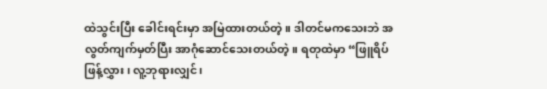ထဲသွင်းပြီး ခေါင်းရင်းမှာ အမြဲထားတယ်တဲ့။ ဒါတင်မကသေးဘဲ အလွတ်ကျက်မှတ်ပြီး အာဂုံဆောင်သေးတယ်တဲ့။ ရတုထဲမှာ “ဖြူရိပ်ဖြန့်လွှား၊ လူ့ဘုရားလျှင်၊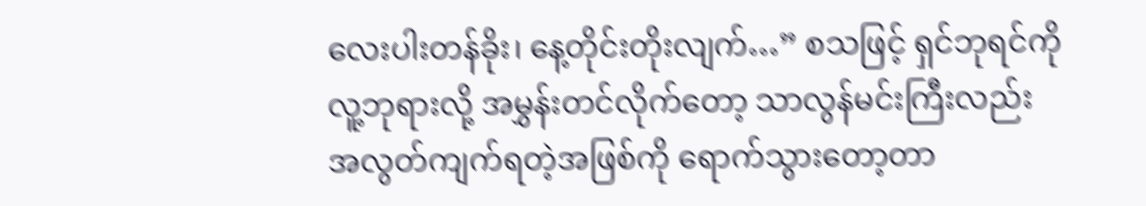လေးပါးတန်ခိုး၊ နေ့တိုင်းတိုးလျက်…” စသဖြင့် ရှင်ဘုရင်ကို လူ့ဘုရားလို့ အမွှန်းတင်လိုက်တော့ သာလွန်မင်းကြီးလည်း အလွတ်ကျက်ရတဲ့အဖြစ်ကို ရောက်သွားတော့တာ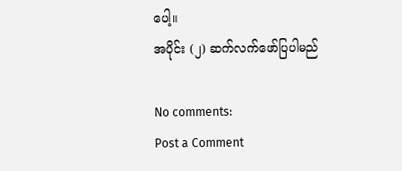ပေါ့။
အပိုင်း (၂) ဆက်လက်ဖော်ပြပါမည်

No comments:
Post a Comment